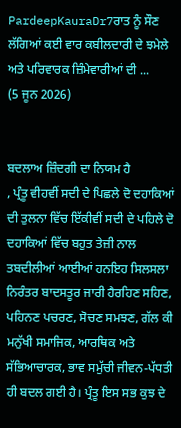PardeepKauraDr7ਰਾਤ ਨੂੰ ਸੌਣ ਲੱਗਿਆਂ ਕਈ ਵਾਰ ਕਬੀਲਦਾਰੀ ਦੇ ਝਮੇਲੇ ਅਤੇ ਪਰਿਵਾਰਕ ਜ਼ਿੰਮੇਵਾਰੀਆਂ ਦੀ ...
(5 ਜੂਨ 2026)


ਬਦਲਾਅ ਜ਼ਿੰਦਗੀ ਦਾ ਨਿਯਮ ਹੈ
, ਪ੍ਰੰਤੂ ਵੀਹਵੀਂ ਸਦੀ ਦੇ ਪਿਛਲੇ ਦੋ ਦਹਾਕਿਆਂ ਦੀ ਤੁਲਨਾ ਵਿੱਚ ਇੱਕੀਵੀਂ ਸਦੀ ਦੇ ਪਹਿਲੇ ਦੋ ਦਹਾਕਿਆਂ ਵਿੱਚ ਬਹੁਤ ਤੇਜ਼ੀ ਨਾਲ ਤਬਦੀਲੀਆਂ ਆਈਆਂ ਹਨਇਹ ਸਿਲਸਲਾ ਨਿਰੰਤਰ ਬਾਦਸਤੂਰ ਜਾਰੀ ਹੈਰਹਿਣ ਸਹਿਣ, ਪਹਿਨਣ ਪਚਰਣ, ਸੋਚਣ ਸਮਝਣ, ਗੱਲ ਕੀ ਮਨੁੱਖੀ ਸਮਾਜਿਕ, ਆਰਥਿਕ ਅਤੇ ਸੱਭਿਆਚਾਰਕ, ਭਾਵ ਸਮੁੱਚੀ ਜੀਵਨ-ਪੱਧਤੀ ਹੀ ਬਦਲ ਗਈ ਹੈ। ਪ੍ਰੰਤੂ ਇਸ ਸਭ ਕੁਝ ਦੇ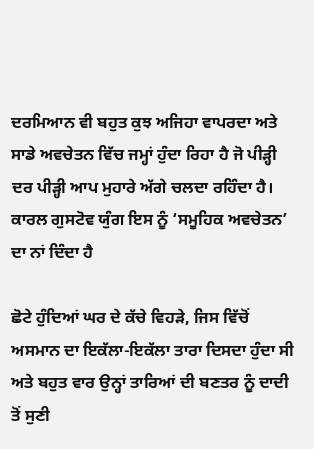ਦਰਮਿਆਨ ਵੀ ਬਹੁਤ ਕੁਝ ਅਜਿਹਾ ਵਾਪਰਦਾ ਅਤੇ ਸਾਡੇ ਅਵਚੇਤਨ ਵਿੱਚ ਜਮ੍ਹਾਂ ਹੁੰਦਾ ਰਿਹਾ ਹੈ ਜੋ ਪੀੜ੍ਹੀ ਦਰ ਪੀੜ੍ਹੀ ਆਪ ਮੁਹਾਰੇ ਅੱਗੇ ਚਲਦਾ ਰਹਿੰਦਾ ਹੈ। ਕਾਰਲ ਗੁਸਟੋਵ ਯੁੰਗ ਇਸ ਨੂੰ ‘ਸਮੂਹਿਕ ਅਵਚੇਤਨ’ ਦਾ ਨਾਂ ਦਿੰਦਾ ਹੈ

ਛੋਟੇ ਹੁੰਦਿਆਂ ਘਰ ਦੇ ਕੱਚੇ ਵਿਹੜੇ, ਜਿਸ ਵਿੱਚੋਂ ਅਸਮਾਨ ਦਾ ਇਕੱਲਾ-ਇਕੱਲਾ ਤਾਰਾ ਦਿਸਦਾ ਹੁੰਦਾ ਸੀ ਅਤੇ ਬਹੁਤ ਵਾਰ ਉਨ੍ਹਾਂ ਤਾਰਿਆਂ ਦੀ ਬਣਤਰ ਨੂੰ ਦਾਦੀ ਤੋਂ ਸੁਣੀ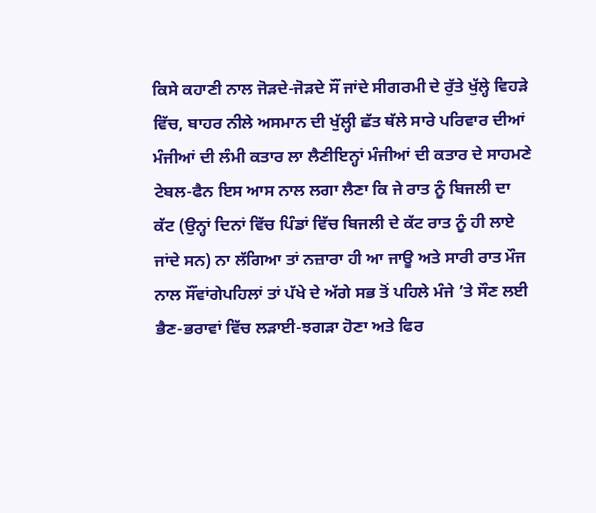ਕਿਸੇ ਕਹਾਣੀ ਨਾਲ ਜੋੜਦੇ-ਜੋੜਦੇ ਸੌਂ ਜਾਂਦੇ ਸੀਗਰਮੀ ਦੇ ਰੁੱਤੇ ਖੁੱਲ੍ਹੇ ਵਿਹੜੇ ਵਿੱਚ, ਬਾਹਰ ਨੀਲੇ ਅਸਮਾਨ ਦੀ ਖੁੱਲ੍ਹੀ ਛੱਤ ਥੱਲੇ ਸਾਰੇ ਪਰਿਵਾਰ ਦੀਆਂ ਮੰਜੀਆਂ ਦੀ ਲੰਮੀ ਕਤਾਰ ਲਾ ਲੈਣੀਇਨ੍ਹਾਂ ਮੰਜੀਆਂ ਦੀ ਕਤਾਰ ਦੇ ਸਾਹਮਣੇ ਟੇਬਲ-ਫੈਨ ਇਸ ਆਸ ਨਾਲ ਲਗਾ ਲੈਣਾ ਕਿ ਜੇ ਰਾਤ ਨੂੰ ਬਿਜਲੀ ਦਾ ਕੱਟ (ਉਨ੍ਹਾਂ ਦਿਨਾਂ ਵਿੱਚ ਪਿੰਡਾਂ ਵਿੱਚ ਬਿਜਲੀ ਦੇ ਕੱਟ ਰਾਤ ਨੂੰ ਹੀ ਲਾਏ ਜਾਂਦੇ ਸਨ) ਨਾ ਲੱਗਿਆ ਤਾਂ ਨਜ਼ਾਰਾ ਹੀ ਆ ਜਾਊ ਅਤੇ ਸਾਰੀ ਰਾਤ ਮੌਜ ਨਾਲ ਸੌਂਵਾਂਗੇਪਹਿਲਾਂ ਤਾਂ ਪੱਖੇ ਦੇ ਅੱਗੇ ਸਭ ਤੋਂ ਪਹਿਲੇ ਮੰਜੇ ’ਤੇ ਸੌਣ ਲਈ ਭੈਣ-ਭਰਾਵਾਂ ਵਿੱਚ ਲੜਾਈ-ਝਗੜਾ ਹੋਣਾ ਅਤੇ ਫਿਰ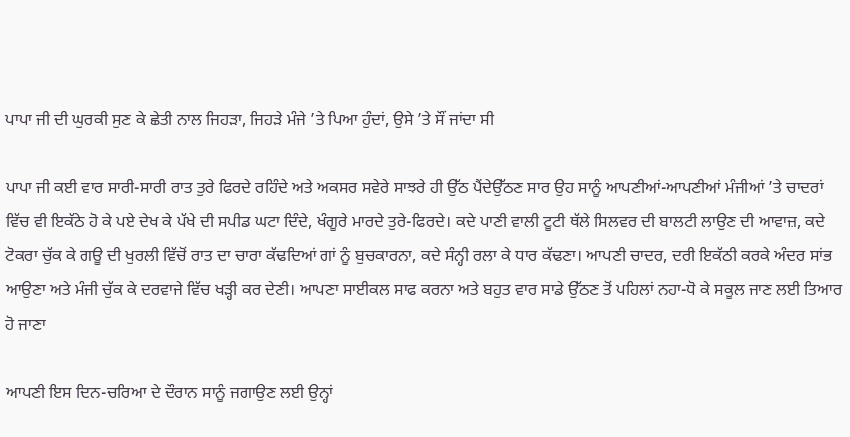ਪਾਪਾ ਜੀ ਦੀ ਘੁਰਕੀ ਸੁਣ ਕੇ ਛੇਤੀ ਨਾਲ ਜਿਹੜਾ, ਜਿਹੜੇ ਮੰਜੇ ’ਤੇ ਪਿਆ ਹੁੰਦਾਂ, ਉਸੇ ’ਤੇ ਸੌਂ ਜਾਂਦਾ ਸੀ

ਪਾਪਾ ਜੀ ਕਈ ਵਾਰ ਸਾਰੀ-ਸਾਰੀ ਰਾਤ ਤੁਰੇ ਫਿਰਦੇ ਰਹਿੰਦੇ ਅਤੇ ਅਕਸਰ ਸਵੇਰੇ ਸਾਝਰੇ ਹੀ ਉੱਠ ਪੈਂਦੇਉੱਠਣ ਸਾਰ ਉਹ ਸਾਨੂੰ ਆਪਣੀਆਂ-ਆਪਣੀਆਂ ਮੰਜੀਆਂ ’ਤੇ ਚਾਦਰਾਂ ਵਿੱਚ ਵੀ ਇਕੱਠੇ ਹੋ ਕੇ ਪਏ ਦੇਖ ਕੇ ਪੱਖੇ ਦੀ ਸਪੀਡ ਘਟਾ ਦਿੰਦੇ, ਖੰਗੂਰੇ ਮਾਰਦੇ ਤੁਰੇ-ਫਿਰਦੇ। ਕਦੇ ਪਾਣੀ ਵਾਲੀ ਟੂਟੀ ਥੱਲੇ ਸਿਲਵਰ ਦੀ ਬਾਲਟੀ ਲਾਉਣ ਦੀ ਆਵਾਜ਼, ਕਦੇ ਟੋਕਰਾ ਚੁੱਕ ਕੇ ਗਊ ਦੀ ਖੁਰਲੀ ਵਿੱਚੋਂ ਰਾਤ ਦਾ ਚਾਰਾ ਕੱਢਦਿਆਂ ਗਾਂ ਨੂੰ ਬੁਚਕਾਰਨਾ, ਕਦੇ ਸੰਨ੍ਹੀ ਰਲਾ ਕੇ ਧਾਰ ਕੱਢਣਾ। ਆਪਣੀ ਚਾਦਰ, ਦਰੀ ਇਕੱਠੀ ਕਰਕੇ ਅੰਦਰ ਸਾਂਭ ਆਉਣਾ ਅਤੇ ਮੰਜੀ ਚੁੱਕ ਕੇ ਦਰਵਾਜੇ ਵਿੱਚ ਖੜ੍ਹੀ ਕਰ ਦੇਣੀ। ਆਪਣਾ ਸਾਈਕਲ ਸਾਫ ਕਰਨਾ ਅਤੇ ਬਹੁਤ ਵਾਰ ਸਾਡੇ ਉੱਠਣ ਤੋਂ ਪਹਿਲਾਂ ਨਹਾ-ਧੋ ਕੇ ਸਕੂਲ ਜਾਣ ਲਈ ਤਿਆਰ ਹੋ ਜਾਣਾ

ਆਪਣੀ ਇਸ ਦਿਨ-ਚਰਿਆ ਦੇ ਦੌਰਾਨ ਸਾਨੂੰ ਜਗਾਉਣ ਲਈ ਉਨ੍ਹਾਂ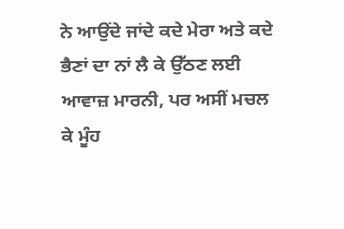ਨੇ ਆਉਂਦੇ ਜਾਂਦੇ ਕਦੇ ਮੇਰਾ ਅਤੇ ਕਦੇ ਭੈਣਾਂ ਦਾ ਨਾਂ ਲੈ ਕੇ ਉੱਠਣ ਲਈ ਆਵਾਜ਼ ਮਾਰਨੀ, ਪਰ ਅਸੀਂ ਮਚਲ ਕੇ ਮੂੰਹ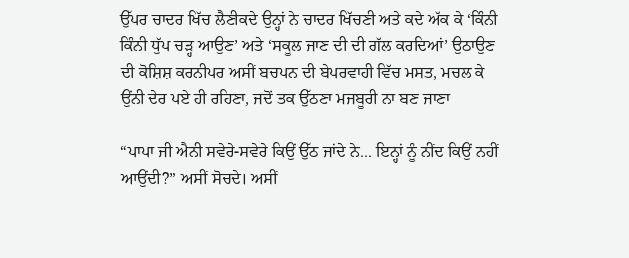ਉੱਪਰ ਚਾਦਰ ਖਿੱਚ ਲੈਣੀਕਦੇ ਉਨ੍ਹਾਂ ਨੇ ਚਾਦਰ ਖਿੱਚਣੀ ਅਤੇ ਕਦੇ ਅੱਕ ਕੇ ‘ਕਿੰਨੀ ਕਿੰਨੀ ਧੁੱਪ ਚੜ੍ਹ ਆਉਣ’ ਅਤੇ ‘ਸਕੂਲ ਜਾਣ ਦੀ ਦੀ ਗੱਲ ਕਰਦਿਆਂ’ ਉਠਾਉਣ ਦੀ ਕੋਸ਼ਿਸ਼ ਕਰਨੀਪਰ ਅਸੀਂ ਬਚਪਨ ਦੀ ਬੇਪਰਵਾਹੀ ਵਿੱਚ ਮਸਤ, ਮਚਲ ਕੇ ਉਂਨੀ ਦੇਰ ਪਏ ਹੀ ਰਹਿਣਾ, ਜਦੋਂ ਤਕ ਉੱਠਣਾ ਮਜਬੂਰੀ ਨਾ ਬਣ ਜਾਣਾ

“ਪਾਪਾ ਜੀ ਐਨੀ ਸਵੇਰੇ-ਸਵੇਰੇ ਕਿਉਂ ਉੱਠ ਜਾਂਦੇ ਨੇ... ਇਨ੍ਹਾਂ ਨੂੰ ਨੀਂਦ ਕਿਉਂ ਨਹੀਂ ਆਉਂਦੀ?” ਅਸੀਂ ਸੋਚਦੇ। ਅਸੀਂ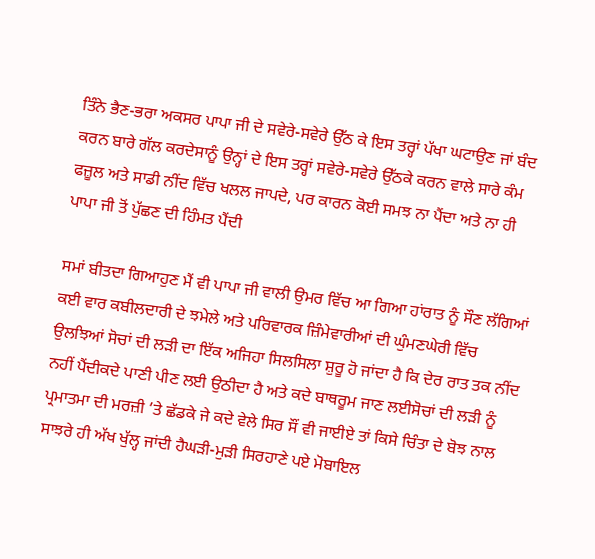ਤਿੰਨੇ ਭੈਣ-ਭਰਾ ਅਕਸਰ ਪਾਪਾ ਜੀ ਦੇ ਸਵੇਰੇ-ਸਵੇਰੇ ਉੱਠ ਕੇ ਇਸ ਤਰ੍ਹਾਂ ਪੱਖਾ ਘਟਾਉਣ ਜਾਂ ਬੰਦ ਕਰਨ ਬਾਰੇ ਗੱਲ ਕਰਦੇਸਾਨੂੰ ਉਨ੍ਹਾਂ ਦੇ ਇਸ ਤਰ੍ਹਾਂ ਸਵੇਰੇ-ਸਵੇਰੇ ਉੱਠਕੇ ਕਰਨ ਵਾਲੇ ਸਾਰੇ ਕੰਮ ਫਜ਼ੂਲ ਅਤੇ ਸਾਡੀ ਨੀਂਦ ਵਿੱਚ ਖਲਲ ਜਾਪਦੇ, ਪਰ ਕਾਰਨ ਕੋਈ ਸਮਝ ਨਾ ਪੈਂਦਾ ਅਤੇ ਨਾ ਹੀ ਪਾਪਾ ਜੀ ਤੋਂ ਪੁੱਛਣ ਦੀ ਹਿੰਮਤ ਪੈਂਦੀ

ਸਮਾਂ ਬੀਤਦਾ ਗਿਆਹੁਣ ਮੈਂ ਵੀ ਪਾਪਾ ਜੀ ਵਾਲੀ ਉਮਰ ਵਿੱਚ ਆ ਗਿਆ ਹਾਂਰਾਤ ਨੂੰ ਸੌਣ ਲੱਗਿਆਂ ਕਈ ਵਾਰ ਕਬੀਲਦਾਰੀ ਦੇ ਝਮੇਲੇ ਅਤੇ ਪਰਿਵਾਰਕ ਜ਼ਿੰਮੇਵਾਰੀਆਂ ਦੀ ਘੁੰਮਣਘੇਰੀ ਵਿੱਚ ਉਲਝਿਆਂ ਸੋਚਾਂ ਦੀ ਲੜੀ ਦਾ ਇੱਕ ਅਜਿਹਾ ਸਿਲਸਿਲਾ ਸ਼ੁਰੂ ਹੋ ਜਾਂਦਾ ਹੈ ਕਿ ਦੇਰ ਰਾਤ ਤਕ ਨੀਂਦ ਨਹੀਂ ਪੈਂਦੀਕਦੇ ਪਾਣੀ ਪੀਣ ਲਈ ਉਠੀਦਾ ਹੈ ਅਤੇ ਕਦੇ ਬਾਥਰੂਮ ਜਾਣ ਲਈਸੋਚਾਂ ਦੀ ਲੜੀ ਨੂੰ ਪ੍ਰਮਾਤਮਾ ਦੀ ਮਰਜ਼ੀ ’ਤੇ ਛੱਡਕੇ ਜੇ ਕਦੇ ਵੇਲੇ ਸਿਰ ਸੌਂ ਵੀ ਜਾਈਏ ਤਾਂ ਕਿਸੇ ਚਿੰਤਾ ਦੇ ਬੋਝ ਨਾਲ ਸਾਝਰੇ ਹੀ ਅੱਖ ਖੁੱਲ੍ਹ ਜਾਂਦੀ ਹੈਘੜੀ-ਮੁੜੀ ਸਿਰਹਾਣੇ ਪਏ ਮੋਬਾਇਲ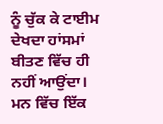ਨੂੰ ਚੁੱਕ ਕੇ ਟਾਈਮ ਦੇਖਦਾ ਹਾਂਸਮਾਂ ਬੀਤਣ ਵਿੱਚ ਹੀ ਨਹੀਂ ਆਉਂਦਾ। ਮਨ ਵਿੱਚ ਇੱਕ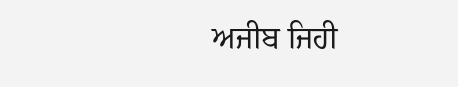ਅਜੀਬ ਜਿਹੀ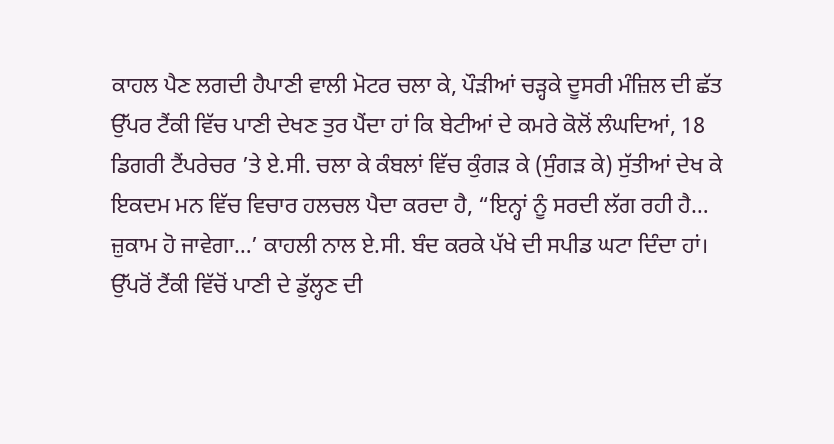ਕਾਹਲ ਪੈਣ ਲਗਦੀ ਹੈਪਾਣੀ ਵਾਲੀ ਮੋਟਰ ਚਲਾ ਕੇ, ਪੌੜੀਆਂ ਚੜ੍ਹਕੇ ਦੂਸਰੀ ਮੰਜ਼ਿਲ ਦੀ ਛੱਤ ਉੱਪਰ ਟੈਂਕੀ ਵਿੱਚ ਪਾਣੀ ਦੇਖਣ ਤੁਰ ਪੈਂਦਾ ਹਾਂ ਕਿ ਬੇਟੀਆਂ ਦੇ ਕਮਰੇ ਕੋਲੋਂ ਲੰਘਦਿਆਂ, 18 ਡਿਗਰੀ ਟੈਂਪਰੇਚਰ ’ਤੇ ਏ.ਸੀ. ਚਲਾ ਕੇ ਕੰਬਲਾਂ ਵਿੱਚ ਕੁੰਗੜ ਕੇ (ਸੁੰਗੜ ਕੇ) ਸੁੱਤੀਆਂ ਦੇਖ ਕੇ ਇਕਦਮ ਮਨ ਵਿੱਚ ਵਿਚਾਰ ਹਲਚਲ ਪੈਦਾ ਕਰਦਾ ਹੈ, “ਇਨ੍ਹਾਂ ਨੂੰ ਸਰਦੀ ਲੱਗ ਰਹੀ ਹੈ… ਜ਼ੁਕਾਮ ਹੋ ਜਾਵੇਗਾ…’ ਕਾਹਲੀ ਨਾਲ ਏ.ਸੀ. ਬੰਦ ਕਰਕੇ ਪੱਖੇ ਦੀ ਸਪੀਡ ਘਟਾ ਦਿੰਦਾ ਹਾਂ। ਉੱਪਰੋਂ ਟੈਂਕੀ ਵਿੱਚੋਂ ਪਾਣੀ ਦੇ ਡੁੱਲ੍ਹਣ ਦੀ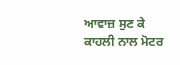ਆਵਾਜ਼ ਸੁਣ ਕੇ ਕਾਹਲੀ ਨਾਲ ਮੋਟਰ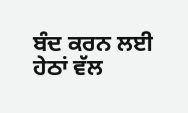ਬੰਦ ਕਰਨ ਲਈ ਹੇਠਾਂ ਵੱਲ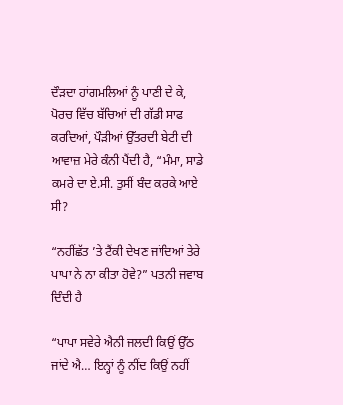ਦੌੜਦਾ ਹਾਂਗਮਲਿਆਂ ਨੂੰ ਪਾਣੀ ਦੇ ਕੇ, ਪੋਰਚ ਵਿੱਚ ਬੱਚਿਆਂ ਦੀ ਗੱਡੀ ਸਾਫ ਕਰਦਿਆਂ, ਪੌੜੀਆਂ ਉੱਤਰਦੀ ਬੇਟੀ ਦੀ ਆਵਾਜ਼ ਮੇਰੇ ਕੰਨੀ ਪੈਂਦੀ ਹੈ, “ਮੰਮਾ, ਸਾਡੇ ਕਮਰੇ ਦਾ ਏ.ਸੀ. ਤੁਸੀਂ ਬੰਦ ਕਰਕੇ ਆਏ ਸੀ?

“ਨਹੀਂਛੱਤ ’ਤੇ ਟੈਂਕੀ ਦੇਖਣ ਜਾਂਦਿਆਂ ਤੇਰੇ ਪਾਪਾ ਨੇ ਨਾ ਕੀਤਾ ਹੋਵੇ?” ਪਤਨੀ ਜਵਾਬ ਦਿੰਦੀ ਹੈ

“ਪਾਪਾ ਸਵੇਰੇ ਐਨੀ ਜਲਦੀ ਕਿਉਂ ਉੱਠ ਜਾਂਦੇ ਐ… ਇਨ੍ਹਾਂ ਨੂੰ ਨੀਂਦ ਕਿਉਂ ਨਹੀਂ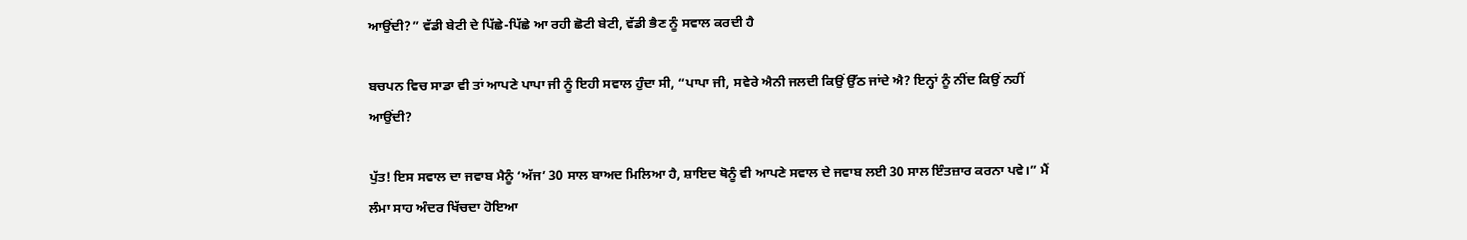ਆਉਂਦੀ?” ਵੱਡੀ ਬੇਟੀ ਦੇ ਪਿੱਛੇ-ਪਿੱਛੇ ਆ ਰਹੀ ਛੋਟੀ ਬੇਟੀ, ਵੱਡੀ ਭੈਣ ਨੂੰ ਸਵਾਲ ਕਰਦੀ ਹੈ

ਬਚਪਨ ਵਿਚ ਸਾਡਾ ਵੀ ਤਾਂ ਆਪਣੇ ਪਾਪਾ ਜੀ ਨੂੰ ਇਹੀ ਸਵਾਲ ਹੁੰਦਾ ਸੀ, “ਪਾਪਾ ਜੀ, ਸਵੇਰੇ ਐਨੀ ਜਲਦੀ ਕਿਉਂ ਉੱਠ ਜਾਂਦੇ ਐ? ਇਨ੍ਹਾਂ ਨੂੰ ਨੀਂਦ ਕਿਉਂ ਨਹੀਂ ਆਉਂਦੀ?

ਪੁੱਤ! ਇਸ ਸਵਾਲ ਦਾ ਜਵਾਬ ਮੈਨੂੰ ‘ਅੱਜ’ 30 ਸਾਲ ਬਾਅਦ ਮਿਲਿਆ ਹੈ, ਸ਼ਾਇਦ ਥੋਨੂੰ ਵੀ ਆਪਣੇ ਸਵਾਲ ਦੇ ਜਵਾਬ ਲਈ 30 ਸਾਲ ਇੰਤਜ਼ਾਰ ਕਰਨਾ ਪਵੇ।” ਮੈਂ ਲੰਮਾ ਸਾਹ ਅੰਦਰ ਖਿੱਚਦਾ ਹੋਇਆ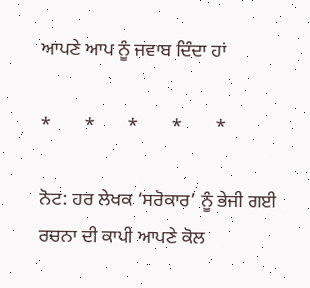ਆਪਣੇ ਆਪ ਨੂੰ ਜਵਾਬ ਦਿੰਦਾ ਹਾਂ

*       *       *       *       *

ਨੋਟ: ਹਰ ਲੇਖਕ ‘ਸਰੋਕਾਰ’ ਨੂੰ ਭੇਜੀ ਗਈ ਰਚਨਾ ਦੀ ਕਾਪੀ ਆਪਣੇ ਕੋਲ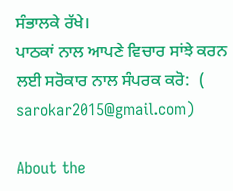ਸੰਭਾਲਕੇ ਰੱਖੇ।
ਪਾਠਕਾਂ ਨਾਲ ਆਪਣੇ ਵਿਚਾਰ ਸਾਂਝੇ ਕਰਨ ਲਈ ਸਰੋਕਾਰ ਨਾਲ ਸੰਪਰਕ ਕਰੋ:  (
sarokar2015@gmail.com)

About the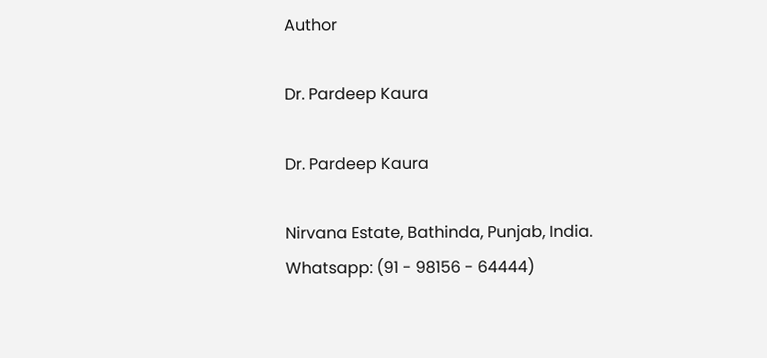Author

Dr. Pardeep Kaura

Dr. Pardeep Kaura

Nirvana Estate, Bathinda, Punjab, India.
Whatsapp: (91 - 98156 - 64444)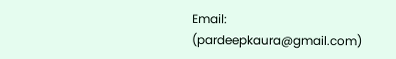Email: (pardeepkaura@gmail.com)